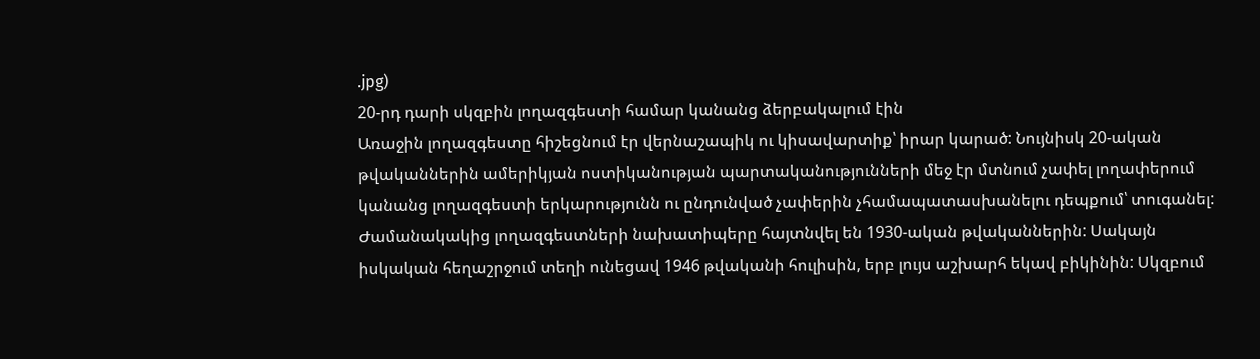.jpg)
20-րդ դարի սկզբին լողազգեստի համար կանանց ձերբակալում էին
Առաջին լողազգեստը հիշեցնում էր վերնաշապիկ ու կիսավարտիք՝ իրար կարած: Նույնիսկ 20-ական թվականներին ամերիկյան ոստիկանության պարտականությունների մեջ էր մտնում չափել լողափերում կանանց լողազգեստի երկարությունն ու ընդունված չափերին չհամապատասխանելու դեպքում՝ տուգանել:
Ժամանակակից լողազգեստների նախատիպերը հայտնվել են 1930-ական թվականներին: Սակայն իսկական հեղաշրջում տեղի ունեցավ 1946 թվականի հուլիսին, երբ լույս աշխարհ եկավ բիկինին: Սկզբում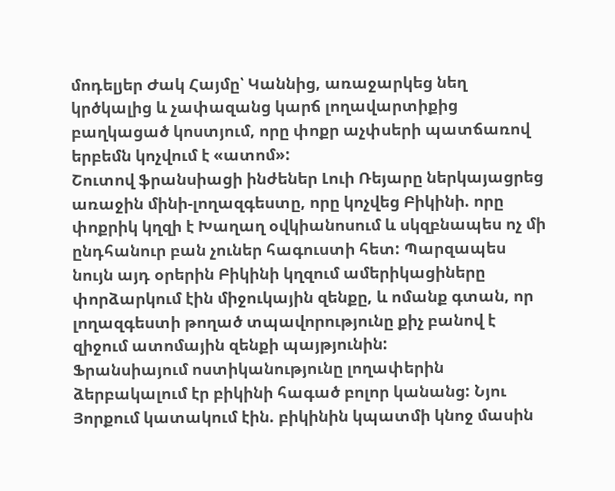մոդելյեր Ժակ Հայմը՝ Կաննից, առաջարկեց նեղ կրծկալից և չափազանց կարճ լողավարտիքից բաղկացած կոստյում, որը փոքր աչփսերի պատճառով երբեմն կոչվում է «ատոմ»:
Շուտով ֆրանսիացի ինժեներ Լուի Ռեյարը ներկայացրեց առաջին մինի-լողազգեստը, որը կոչվեց Բիկինի. որը փոքրիկ կղզի է Խաղաղ օվկիանոսում և սկզբնապես ոչ մի ընդհանուր բան չուներ հագուստի հետ: Պարզապես նույն այդ օրերին Բիկինի կղզում ամերիկացիները փորձարկում էին միջուկային զենքը, և ոմանք գտան, որ լողազգեստի թողած տպավորությունը քիչ բանով է զիջում ատոմային զենքի պայթյունին:
Ֆրանսիայում ոստիկանությունը լողափերին ձերբակալում էր բիկինի հագած բոլոր կանանց: Նյու Յորքում կատակում էին. բիկինին կպատմի կնոջ մասին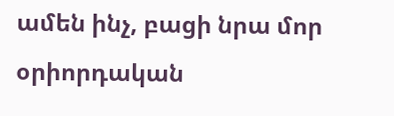ամեն ինչ, բացի նրա մոր օրիորդական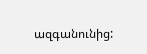ազգանունից: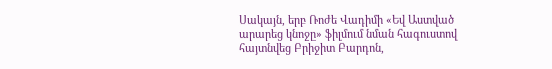Սակայն, երբ Ռոժե Վադիմի «Եվ Աստված արարեց կնոջը» ֆիլմում նման հագուստով հայտնվեց Բրիջիտ Բարդոն,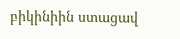բիկինիին ստացավ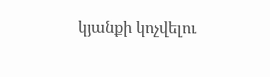կյանքի կոչվելու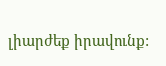լիարժեք իրավունք: